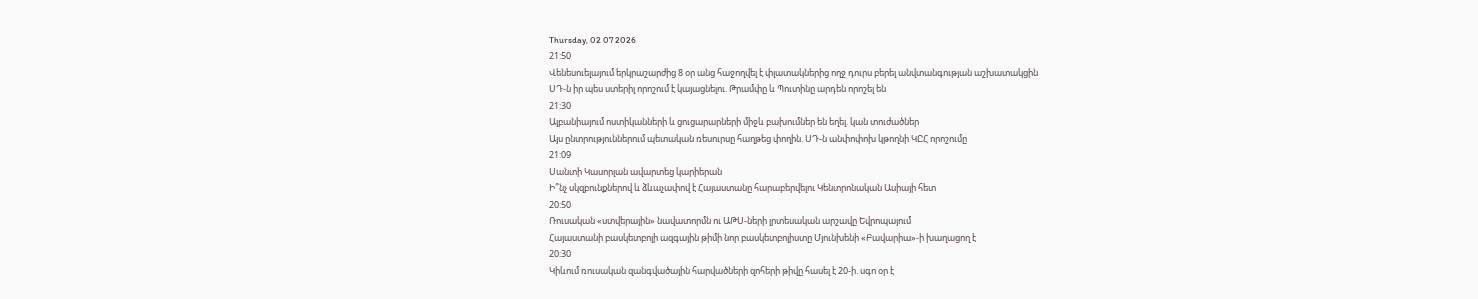Thursday, 02 07 2026
21:50
Վենեսուելայում երկրաշարժից 8 օր անց հաջողվել է փլատակներից ողջ դուրս բերել անվտանգության աշխատակցին
ՍԴ-ն իր պես ստերիլ որոշում է կայացնելու. Թրամփը և Պուտինը արդեն որոշել են
21:30
Ալբանիայում ոստիկանների և ցուցարարների միջև բախումներ են եղել. կան տուժածներ
Այս ընտրություններում պետական ռեսուրսը հաղթեց փողին. ՍԴ-ն անփոփոխ կթողնի ԿԸՀ որոշումը
21:09
Սանտի Կասորլան ավարտեց կարիերան
Ի՞նչ սկզբունքներով և ձևաչափով է Հայաստանը հարաբերվելու Կենտրոնական Ասիայի հետ
20:50
Ռուսական «ստվերային» նավատորմն ու ԱԹՍ-ների լրտեսական արշավը Եվրոպայում
Հայաստանի բասկետբոլի ազգային թիմի նոր բասկետբոլիստը Մյունխենի «Բավարիա»-ի խաղացող է
20:30
Կիևում ռուսական զանգվածային հարվածների զոհերի թիվը հասել է 20-ի. սգո օր է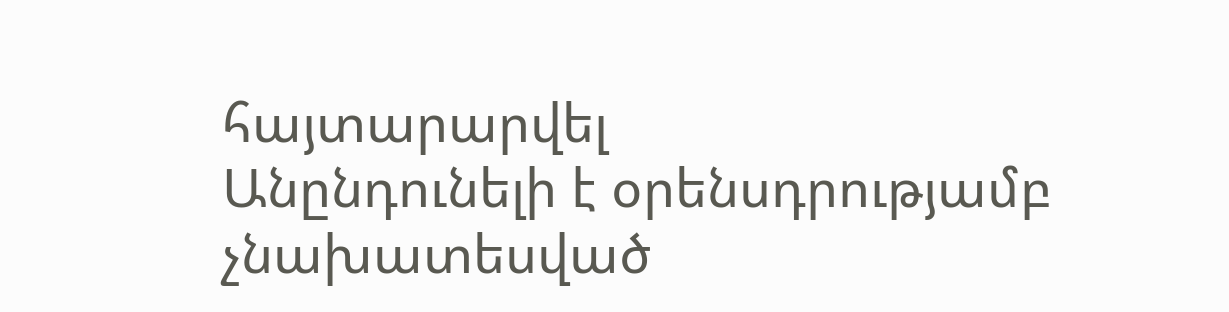հայտարարվել
Անընդունելի է օրենսդրությամբ չնախատեսված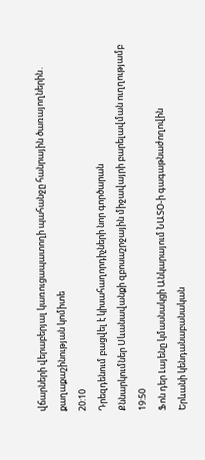վճարների վերաբերյալ կառուցապատողի պահանջը հանրային ծառայողներին․ քաղաքաշինության կոմիտե
20:10
Դրեզդենում բացվել է կիսահաղորդիչների նոր գործարան
Քննարկումներ Սևանավանքի զբոսաշրջային միջավայրի բարելավման ուղղությամբ
19:50
Ֆոն դեր Լայենը կմասնակցի Անկարայում ՆԱՏՕ-ի գագաթնաժողովին
Երևանի կենդանաբանական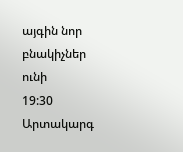այգին նոր բնակիչներ ունի
19:30
Արտակարգ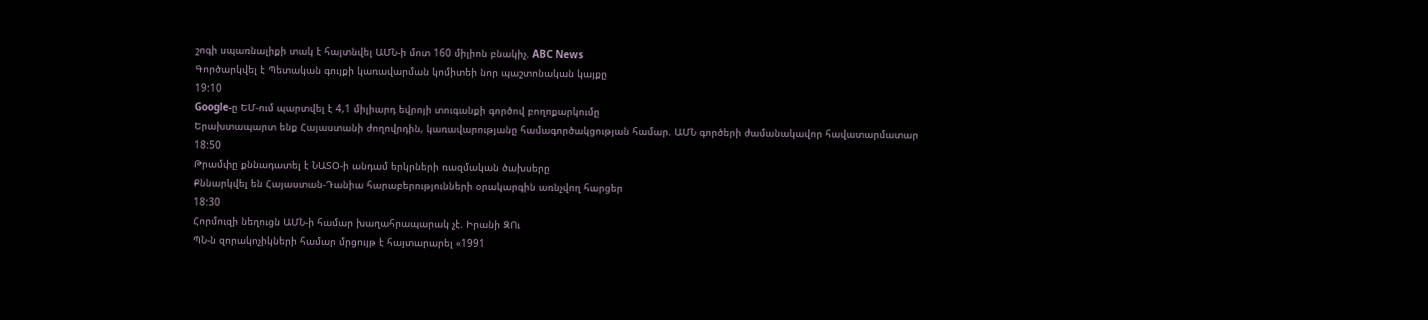շոգի սպառնալիքի տակ է հայտնվել ԱՄՆ-ի մոտ 160 միլիոն բնակիչ. ABC News
Գործարկվել է Պետական գույքի կառավարման կոմիտեի նոր պաշտոնական կայքը
19:10
Google-ը ԵՄ-ում պարտվել է 4,1 միլիարդ եվրոյի տուգանքի գործով բողոքարկումը
Երախտապարտ ենք Հայաստանի ժողովրդին, կառավարությանը համագործակցության համար. ԱՄՆ գործերի ժամանակավոր հավատարմատար
18:50
Թրամփը քննադատել է ՆԱՏՕ-ի անդամ երկրների ռազմական ծախսերը
Քննարկվել են Հայաստան-Դանիա հարաբերությունների օրակարգին առնչվող հարցեր
18:30
Հորմուզի նեղուցն ԱՄՆ-ի համար խաղահրապարակ չէ. Իրանի ԶՈւ
ՊՆ-ն զորակոչիկների համար մրցույթ է հայտարարել «1991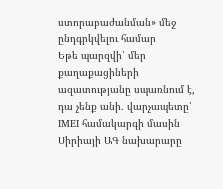ստորաբաժանման» մեջ ընդգրկվելու համար
Եթե պարզվի՝ մեր քաղաքացիների ազատությանը սպառնում է, դա չենք անի․ վարչապետը՝ IMEI համակարգի մասին
Սիրիայի ԱԳ նախարարը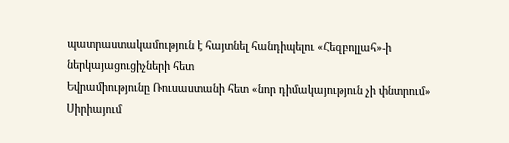պատրաստակամություն է հայտնել հանդիպելու «Հեզբոլլահ»-ի ներկայացուցիչների հետ
Եվրամիությունը Ռուսաստանի հետ «նոր դիմակայություն չի փնտրում»
Սիրիայում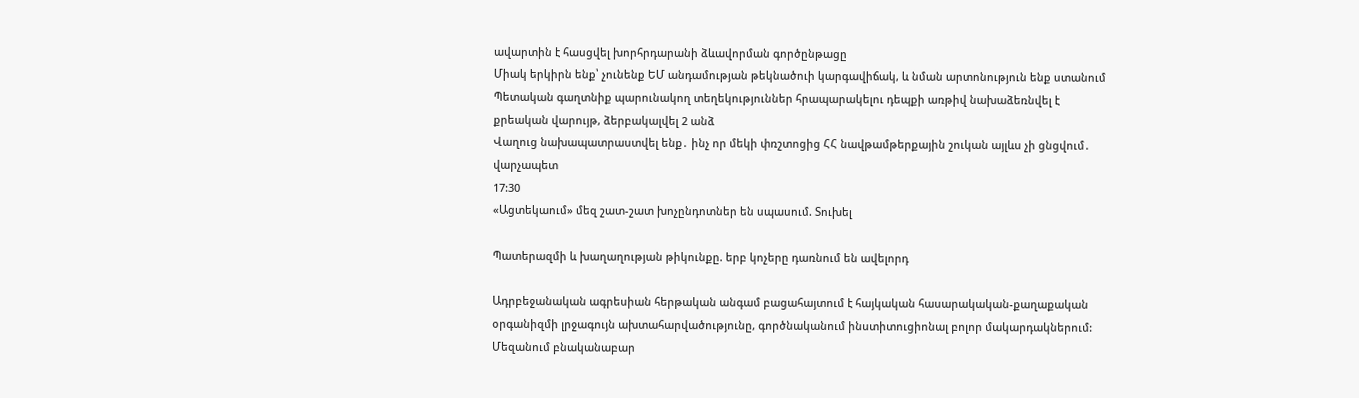ավարտին է հասցվել խորհրդարանի ձևավորման գործընթացը
Միակ երկիրն ենք՝ չունենք ԵՄ անդամության թեկնածուի կարգավիճակ, և նման արտոնություն ենք ստանում
Պետական գաղտնիք պարունակող տեղեկություններ հրապարակելու դեպքի առթիվ նախաձեռնվել է քրեական վարույթ, ձերբակալվել 2 անձ
Վաղուց նախապատրաստվել ենք․ ինչ որ մեկի փռշտոցից ՀՀ նավթամթերքային շուկան այլևս չի ցնցվում․ վարչապետ
17:30
«Ացտեկաում» մեզ շատ-շատ խոչընդոտներ են սպասում. Տուխել

Պատերազմի և խաղաղության թիկունքը. երբ կոչերը դառնում են ավելորդ

Ադրբեջանական ագրեսիան հերթական անգամ բացահայտում է հայկական հասարակական-քաղաքական օրգանիզմի լրջագույն ախտահարվածությունը, գործնականում ինստիտուցիոնալ բոլոր մակարդակներում: Մեզանում բնականաբար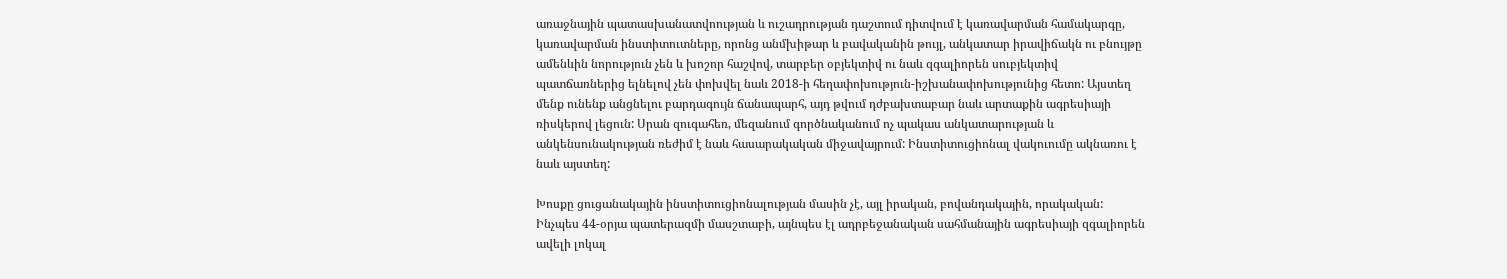առաջնային պատասխանատվոության և ուշադրության դաշտում դիտվում է կառավարման համակարգը, կառավարման ինստիտուտները, որոնց անմխիթար և բավականին թույլ, անկատար իրավիճակն ու բնույթը ամենևին նորություն չեն և խոշոր հաշվով, տարբեր օբյեկտիվ ու նաև զգալիորեն սուբյեկտիվ պատճառներից ելնելով չեն փոխվել նաև 2018-ի հեղափոխություն-իշխանափոխությունից հետո: Այստեղ մենք ունենք անցնելու բարդագույն ճանապարհ, այդ թվում դժբախտաբար նաև արտաքին ագրեսիայի ռիսկերով լեցուն: Սրան զուգահեռ, մեզանում գործնականում ոչ պակաս անկատարության և անկենսունակության ռեժիմ է նաև հասարակական միջավայրում: Ինստիտուցիոնալ վակուումը ակնառու է նաև այստեղ:

Խոսքը ցուցանակային ինստիտուցիոնալության մասին չէ, այլ իրական, բովանդակային, որակական: Ինչպես 44-օրյա պատերազմի մասշտաբի, այնպես էլ ադրբեջանական սահմանային ագրեսիայի զգալիորեն ավելի լոկալ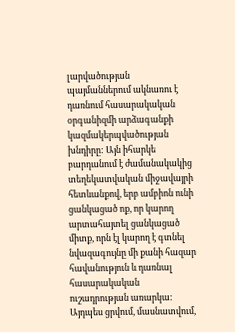լարվածության պայմաններում ակնառու է դառնում հասարակական օրգանիզմի արձագանքի կազմակերպվածության խնդիրը: Այն իհարկե բարդանում է ժամանակակից տեղեկատվական միջավայրի հետևանքով, երբ ամբիոն ունի ցանկացած ոք, որ կարող  արտահայտել ցանկացած միտք, որն էլ կարող է գտնել նվազագույնը մի քանի հազար հավանություն և դառնալ հասարակական ուշադրության առարկա: Այդպես ցրվում, մասնատվում,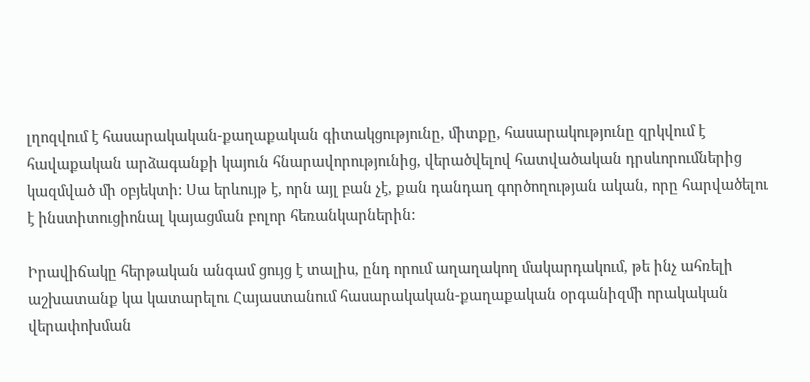լղոզվում է հասարակական-քաղաքական գիտակցությունը, միտքը, հասարակությունը զրկվում է հավաքական արձագանքի կայուն հնարավորությունից, վերածվելով հատվածական դրսևորումներից կազմված մի օբյեկտի: Սա երևույթ է, որն այլ բան չէ, քան դանդաղ գործողության ական, որը հարվածելու է ինստիտուցիոնալ կայացման բոլոր հեռանկարներին:

Իրավիճակը հերթական անգամ ցույց է տալիս, ընդ որում աղաղակող մակարդակում, թե ինչ ահռելի աշխատանք կա կատարելու Հայաստանում հասարակական-քաղաքական օրգանիզմի որակական վերափոխման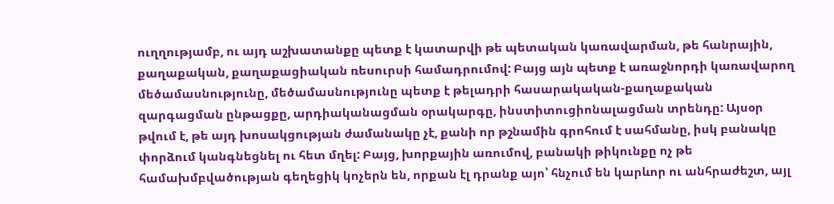ուղղությամբ, ու այդ աշխատանքը պետք է կատարվի թե պետական կառավարման, թե հանրային, քաղաքական, քաղաքացիական ռեսուրսի համադրումով: Բայց այն պետք է առաջնորդի կառավարող մեծամասնությունը, մեծամասնությունը պետք է թելադրի հասարակական-քաղաքական զարգացման ընթացքը, արդիականացման օրակարգը, ինստիտուցիոնալացման տրենդը: Այսօր թվում է, թե այդ խոսակցության ժամանակը չէ, քանի որ թշնամին գրոհում է սահմանը, իսկ բանակը փորձում կանգնեցնել ու հետ մղել: Բայց, խորքային առումով, բանակի թիկունքը ոչ թե համախմբվածության գեղեցիկ կոչերն են, որքան էլ դրանք այո՝ հնչում են կարևոր ու անհրաժեշտ, այլ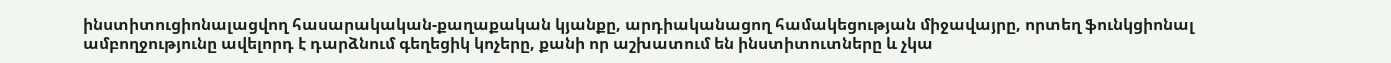ինստիտուցիոնալացվող հասարակական-քաղաքական կյանքը, արդիականացող համակեցության միջավայրը, որտեղ ֆունկցիոնալ ամբողջությունը ավելորդ է դարձնում գեղեցիկ կոչերը, քանի որ աշխատում են ինստիտուտները և չկա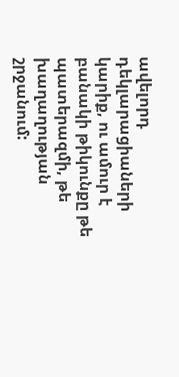ավելորդ դեկլարացիաների կարիք, ու ամուր է բանակի թիկունքը թե պատերազմի, թե խաղաղության շրջանում: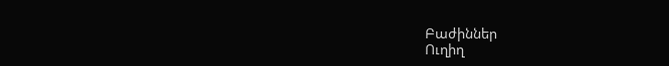Բաժիններ
Ուղիղ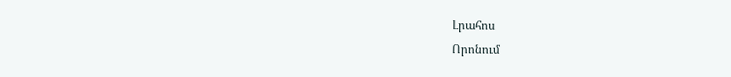Լրահոս
Որոնում